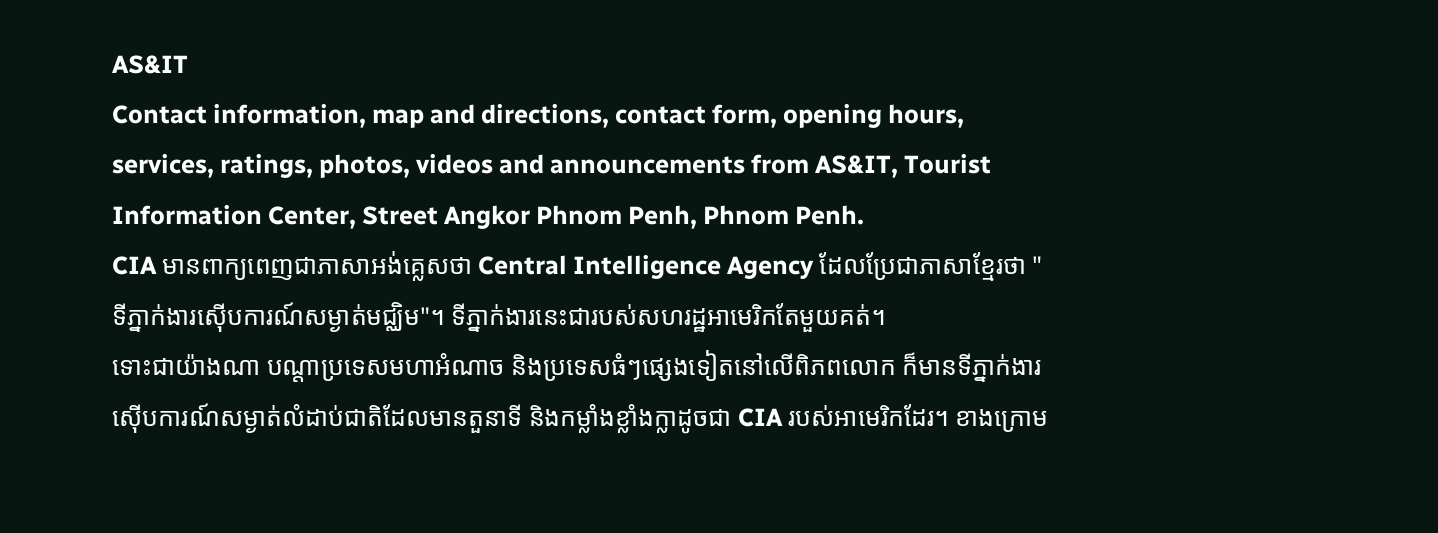AS&IT
Contact information, map and directions, contact form, opening hours, services, ratings, photos, videos and announcements from AS&IT, Tourist Information Center, Street Angkor Phnom Penh, Phnom Penh.
CIA មានពាក្យពេញជាភាសាអង់គ្លេសថា Central Intelligence Agency ដែលប្រែជាភាសាខ្មែរថា "ទីភ្នាក់ងារស៊ើបការណ៍សម្ងាត់មជ្ឈិម"។ ទីភ្នាក់ងារនេះជារបស់សហរដ្ឋអាមេរិកតែមួយគត់។
ទោះជាយ៉ាងណា បណ្តាប្រទេសមហាអំណាច និងប្រទេសធំៗផ្សេងទៀតនៅលើពិភពលោក ក៏មានទីភ្នាក់ងារស៊ើបការណ៍សម្ងាត់លំដាប់ជាតិដែលមានតួនាទី និងកម្លាំងខ្លាំងក្លាដូចជា CIA របស់អាមេរិកដែរ។ ខាងក្រោម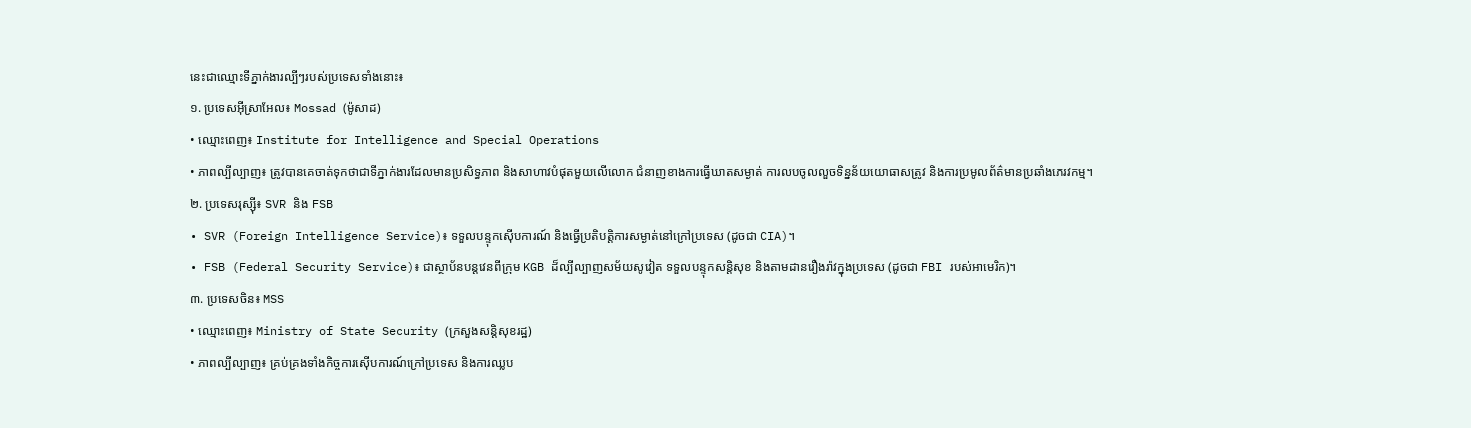នេះជាឈ្មោះទីភ្នាក់ងារល្បីៗរបស់ប្រទេសទាំងនោះ៖
១. ប្រទេសអ៊ីស្រាអែល៖ Mossad (ម៉ូសាដ)
• ឈ្មោះពេញ៖ Institute for Intelligence and Special Operations
• ភាពល្បីល្បាញ៖ ត្រូវបានគេចាត់ទុកថាជាទីភ្នាក់ងារដែលមានប្រសិទ្ធភាព និងសាហាវបំផុតមួយលើលោក ជំនាញខាងការធ្វើឃាតសម្ងាត់ ការលបចូលលួចទិន្នន័យយោធាសត្រូវ និងការប្រមូលព័ត៌មានប្រឆាំងភេរវកម្ម។
២. ប្រទេសរុស្ស៊ី៖ SVR និង FSB
• SVR (Foreign Intelligence Service)៖ ទទួលបន្ទុកស៊ើបការណ៍ និងធ្វើប្រតិបត្តិការសម្ងាត់នៅក្រៅប្រទេស (ដូចជា CIA)។
• FSB (Federal Security Service)៖ ជាស្ថាប័នបន្តវេនពីក្រុម KGB ដ៏ល្បីល្បាញសម័យសូវៀត ទទួលបន្ទុកសន្តិសុខ និងតាមដានរឿងរ៉ាវក្នុងប្រទេស (ដូចជា FBI របស់អាមេរិក)។
៣. ប្រទេសចិន៖ MSS
• ឈ្មោះពេញ៖ Ministry of State Security (ក្រសួងសន្តិសុខរដ្ឋ)
• ភាពល្បីល្បាញ៖ គ្រប់គ្រងទាំងកិច្ចការស៊ើបការណ៍ក្រៅប្រទេស និងការឈ្លប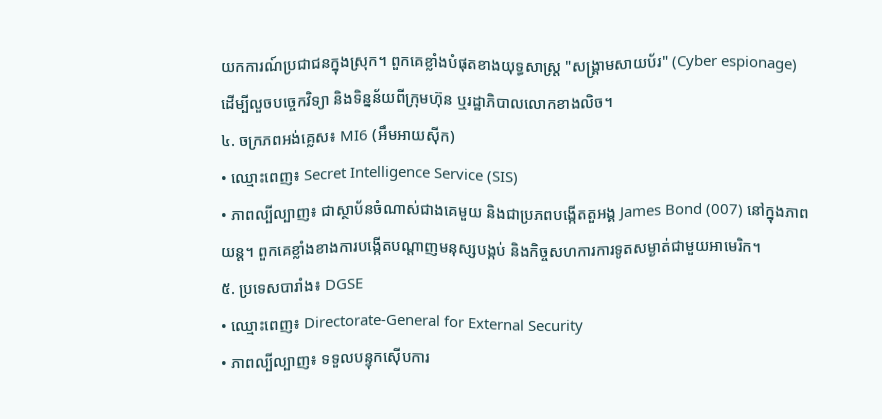យកការណ៍ប្រជាជនក្នុងស្រុក។ ពួកគេខ្លាំងបំផុតខាងយុទ្ធសាស្ត្រ "សង្គ្រាមសាយប័រ" (Cyber espionage) ដើម្បីលួចបច្ចេកវិទ្យា និងទិន្នន័យពីក្រុមហ៊ុន ឬរដ្ឋាភិបាលលោកខាងលិច។
៤. ចក្រភពអង់គ្លេស៖ MI6 (អឹមអាយស៊ីក)
• ឈ្មោះពេញ៖ Secret Intelligence Service (SIS)
• ភាពល្បីល្បាញ៖ ជាស្ថាប័នចំណាស់ជាងគេមួយ និងជាប្រភពបង្កើតតួអង្គ James Bond (007) នៅក្នុងភាពយន្ត។ ពួកគេខ្លាំងខាងការបង្កើតបណ្តាញមនុស្សបង្កប់ និងកិច្ចសហការការទូតសម្ងាត់ជាមួយអាមេរិក។
៥. ប្រទេសបារាំង៖ DGSE
• ឈ្មោះពេញ៖ Directorate-General for External Security
• ភាពល្បីល្បាញ៖ ទទួលបន្ទុកស៊ើបការ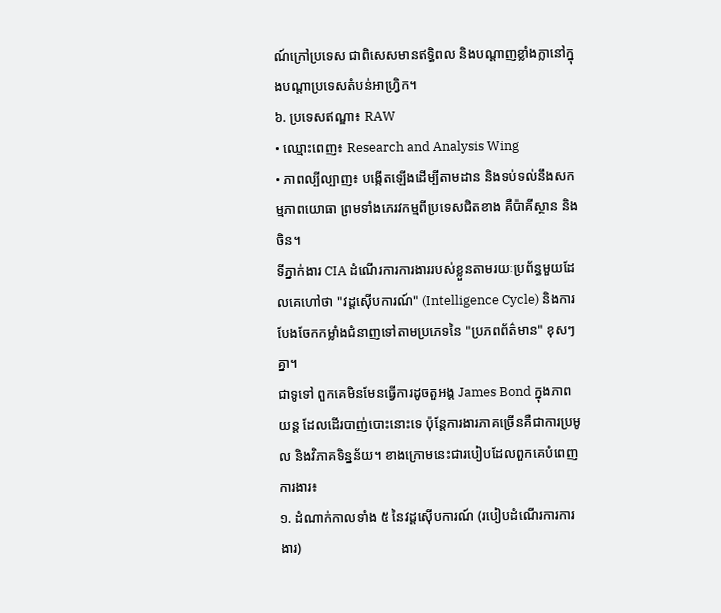ណ៍ក្រៅប្រទេស ជាពិសេសមានឥទ្ធិពល និងបណ្តាញខ្លាំងក្លានៅក្នុងបណ្តាប្រទេសតំបន់អាហ្វ្រិក។
៦. ប្រទេសឥណ្ឌា៖ RAW
• ឈ្មោះពេញ៖ Research and Analysis Wing
• ភាពល្បីល្បាញ៖ បង្កើតឡើងដើម្បីតាមដាន និងទប់ទល់នឹងសកម្មភាពយោធា ព្រមទាំងភេរវកម្មពីប្រទេសជិតខាង គឺប៉ាគីស្ថាន និងចិន។
ទីភ្នាក់ងារ CIA ដំណើរការការងាររបស់ខ្លួនតាមរយៈប្រព័ន្ធមួយដែលគេហៅថា "វដ្តស៊ើបការណ៍" (Intelligence Cycle) និងការបែងចែកកម្លាំងជំនាញទៅតាមប្រភេទនៃ "ប្រភពព័ត៌មាន" ខុសៗគ្នា។
ជាទូទៅ ពួកគេមិនមែនធ្វើការដូចតួអង្គ James Bond ក្នុងភាពយន្ត ដែលដើរបាញ់បោះនោះទេ ប៉ុន្តែការងារភាគច្រើនគឺជាការប្រមូល និងវិភាគទិន្នន័យ។ ខាងក្រោមនេះជារបៀបដែលពួកគេបំពេញការងារ៖
១. ដំណាក់កាលទាំង ៥ នៃវដ្តស៊ើបការណ៍ (របៀបដំណើរការការងារ)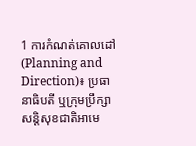1 ការកំណត់គោលដៅ (Planning and Direction)៖ ប្រធានាធិបតី ឬក្រុមប្រឹក្សាសន្តិសុខជាតិអាមេ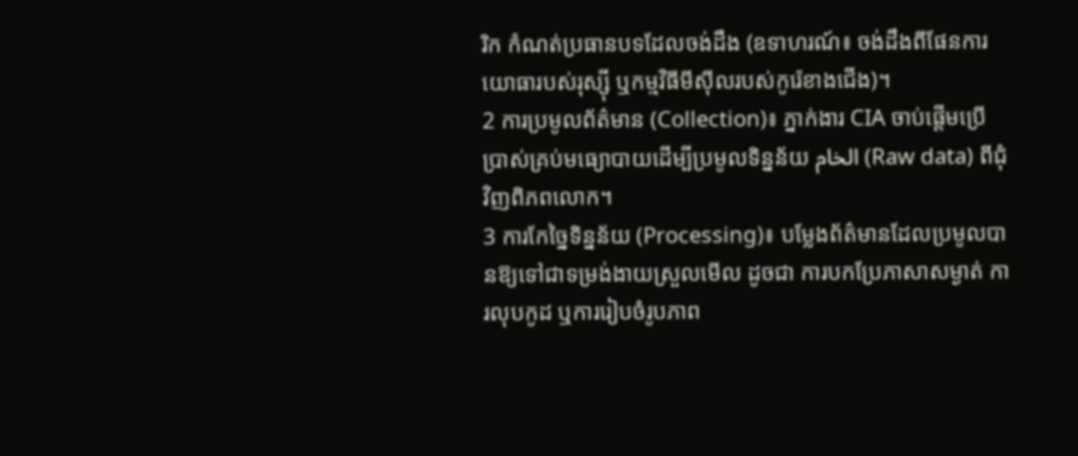រិក កំណត់ប្រធានបទដែលចង់ដឹង (ឧទាហរណ៍៖ ចង់ដឹងពីផែនការយោធារបស់រុស្ស៊ី ឬកម្មវិធីមីស៊ីលរបស់កូរ៉េខាងជើង)។
2 ការប្រមូលព័ត៌មាន (Collection)៖ ភ្នាក់ងារ CIA ចាប់ផ្តើមប្រើប្រាស់គ្រប់មធ្យោបាយដើម្បីប្រមូលទិន្នន័យ الخام (Raw data) ពីជុំវិញពិភពលោក។
3 ការកែច្នៃទិន្នន័យ (Processing)៖ បម្លែងព័ត៌មានដែលប្រមូលបានឱ្យទៅជាទម្រង់ងាយស្រួលមើល ដូចជា ការបកប្រែភាសាសម្ងាត់ ការលុបកូដ ឬការរៀបចំរូបភាព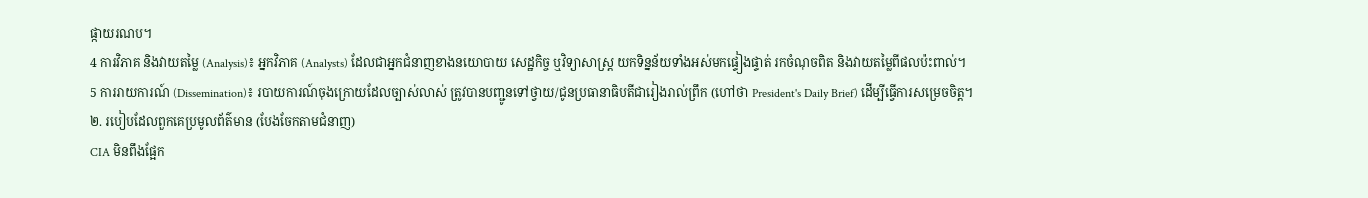ផ្កាយរណប។
4 ការវិភាគ និងវាយតម្លៃ (Analysis)៖ អ្នកវិភាគ (Analysts) ដែលជាអ្នកជំនាញខាងនយោបាយ សេដ្ឋកិច្ច ឬវិទ្យាសាស្ត្រ យកទិន្នន័យទាំងអស់មកផ្ទៀងផ្ទាត់ រកចំណុចពិត និងវាយតម្លៃពីផលប៉ះពាល់។
5 ការរាយការណ៍ (Dissemination)៖ របាយការណ៍ចុងក្រោយដែលច្បាស់លាស់ ត្រូវបានបញ្ជូនទៅថ្វាយ/ជូនប្រធានាធិបតីជារៀងរាល់ព្រឹក (ហៅថា President's Daily Brief) ដើម្បីធ្វើការសម្រេចចិត្ត។
២. របៀបដែលពួកគេប្រមូលព័ត៌មាន (បែងចែកតាមជំនាញ)
CIA មិនពឹងផ្អែក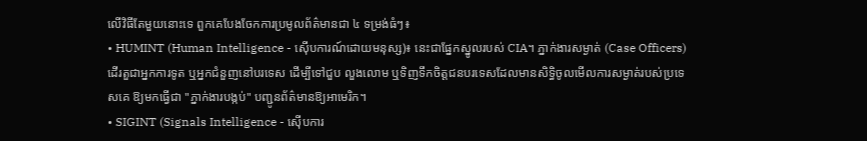លើវិធីតែមួយនោះទេ ពួកគេបែងចែកការប្រមូលព័ត៌មានជា ៤ ទម្រង់ធំៗ៖
• HUMINT (Human Intelligence - ស៊ើបការណ៍ដោយមនុស្ស)៖ នេះជាផ្នែកស្នូលរបស់ CIA។ ភ្នាក់ងារសម្ងាត់ (Case Officers) ដើរតួជាអ្នកការទូត ឬអ្នកជំនួញនៅបរទេស ដើម្បីទៅជួប លួងលោម ឬទិញទឹកចិត្តជនបរទេសដែលមានសិទ្ធិចូលមើលការសម្ងាត់របស់ប្រទេសគេ ឱ្យមកធ្វើជា "ភ្នាក់ងារបង្កប់" បញ្ជូនព័ត៌មានឱ្យអាមេរិក។
• SIGINT (Signals Intelligence - ស៊ើបការ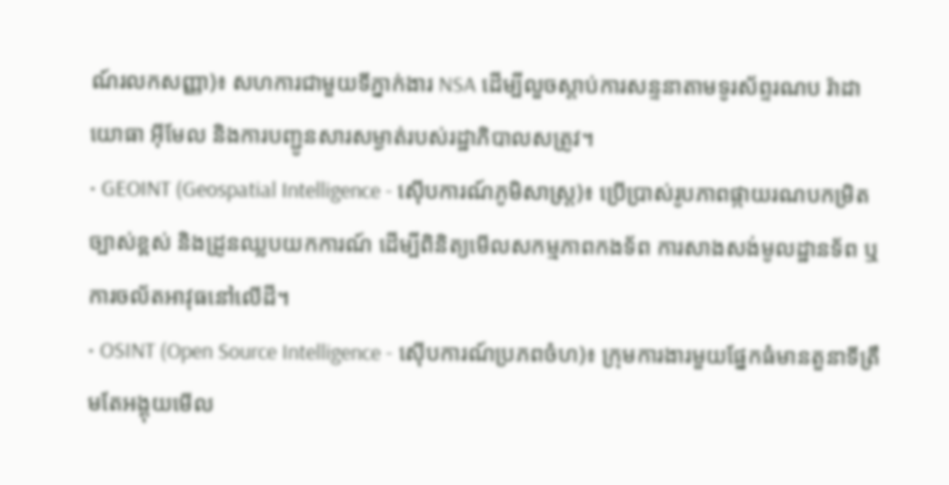ណ៍រលកសញ្ញា)៖ សហការជាមួយទីភ្នាក់ងារ NSA ដើម្បីលួចស្តាប់ការសន្ទនាតាមទូរស័ព្ទរណប រ៉ាដាយោធា អ៊ីមែល និងការបញ្ជូនសារសម្ងាត់របស់រដ្ឋាភិបាលសត្រូវ។
• GEOINT (Geospatial Intelligence - ស៊ើបការណ៍ភូមិសាស្ត្រ)៖ ប្រើប្រាស់រូបភាពផ្កាយរណបកម្រិតច្បាស់ខ្ពស់ និងដ្រូនឈ្លបយកការណ៍ ដើម្បីពិនិត្យមើលសកម្មភាពកងទ័ព ការសាងសង់មូលដ្ឋានទ័ព ឬការចល័តអាវុធនៅលើដី។
• OSINT (Open Source Intelligence - ស៊ើបការណ៍ប្រភពចំហ)៖ ក្រុមការងារមួយផ្នែកធំមានតួនាទីត្រឹមតែអង្គុយមើល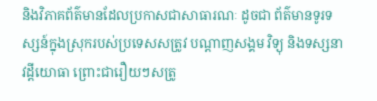និងវិភាគព័ត៌មានដែលប្រកាសជាសាធារណៈ ដូចជា ព័ត៌មានទូរទស្សន៍ក្នុងស្រុករបស់ប្រទេសសត្រូវ បណ្តាញសង្គម វិទ្យុ និងទស្សនាវដ្តីយោធា ព្រោះជារឿយៗសត្រូ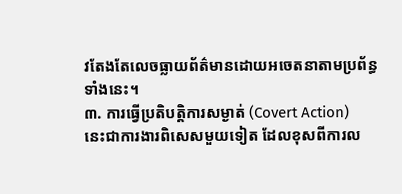វតែងតែលេចធ្លាយព័ត៌មានដោយអចេតនាតាមប្រព័ន្ធទាំងនេះ។
៣. ការធ្វើប្រតិបត្តិការសម្ងាត់ (Covert Action)
នេះជាការងារពិសេសមួយទៀត ដែលខុសពីការល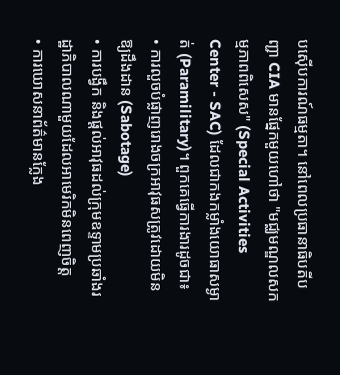បស៊ើបការណ៍ធម្មតា។ នៅពេលប្រធានាធិបតីបញ្ជា CIA មានផ្នែកមួយហៅថា "មជ្ឈមណ្ឌលសកម្មភាពពិសេស" (Special Activities Center - SAC) ដែលជាកងកម្លាំងយោធាសម្ងាត់ (Paramilitary)។ ពួកគេធ្វើការងារដូចជា៖
• ការលួចបំផ្លាញរោងចក្រអាវុធសត្រូវដោយមិនឱ្យដឹងដាន (Sabotage)
• ការបង្វឹក និងផ្តល់អាវុធដល់ក្រុមឧទ្ទាមប្រឆាំងរដ្ឋាភិបាលណាមួយដែលអាមេរិកមិនពេញចិត្ត
• ការឃោសនាព័ត៌មានក្លែង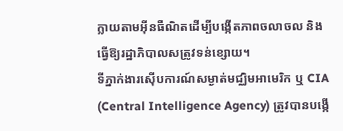ក្លាយតាមអ៊ីនធឺណិតដើម្បីបង្កើតភាពចលាចល និងធ្វើឱ្យរដ្ឋាភិបាលសត្រូវទន់ខ្សោយ។
ទីភ្នាក់ងារស៊ើបការណ៍សម្ងាត់មជ្ឈិមអាមេរិក ឬ CIA (Central Intelligence Agency) ត្រូវបានបង្កើ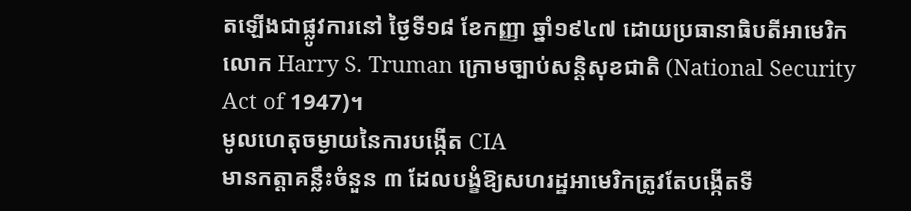តឡើងជាផ្លូវការនៅ ថ្ងៃទី១៨ ខែកញ្ញា ឆ្នាំ១៩៤៧ ដោយប្រធានាធិបតីអាមេរិក លោក Harry S. Truman ក្រោមច្បាប់សន្តិសុខជាតិ (National Security Act of 1947)។
មូលហេតុចម្ងាយនៃការបង្កើត CIA
មានកត្តាគន្លឹះចំនួន ៣ ដែលបង្ខំឱ្យសហរដ្ឋអាមេរិកត្រូវតែបង្កើតទី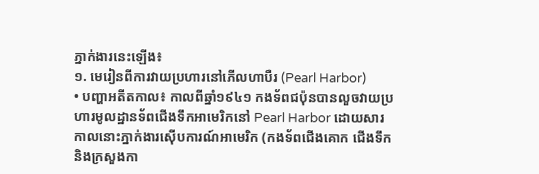ភ្នាក់ងារនេះឡើង៖
១. មេរៀនពីការវាយប្រហារនៅភើលហាបឺរ (Pearl Harbor)
• បញ្ហាអតីតកាល៖ កាលពីឆ្នាំ១៩៤១ កងទ័ពជប៉ុនបានលួចវាយប្រហារមូលដ្ឋានទ័ពជើងទឹកអាមេរិកនៅ Pearl Harbor ដោយសារកាលនោះភ្នាក់ងារស៊ើបការណ៍អាមេរិក (កងទ័ពជើងគោក ជើងទឹក និងក្រសួងកា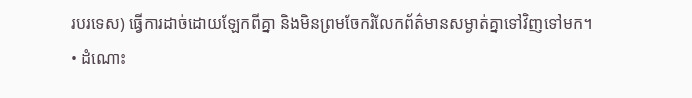របរទេស) ធ្វើការដាច់ដោយឡែកពីគ្នា និងមិនព្រមចែករំលែកព័ត៌មានសម្ងាត់គ្នាទៅវិញទៅមក។
• ដំណោះ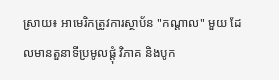ស្រាយ៖ អាមេរិកត្រូវការស្ថាប័ន "កណ្តាល" មួយ ដែលមានតួនាទីប្រមូលផ្តុំ វិភាគ និងបូក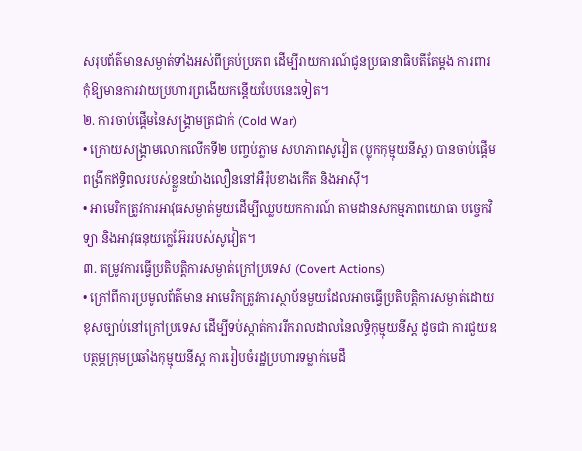សរុបព័ត៌មានសម្ងាត់ទាំងអស់ពីគ្រប់ប្រភព ដើម្បីរាយការណ៍ជូនប្រធានាធិបតីតែម្តង ការពារកុំឱ្យមានការវាយប្រហារព្រងើយកន្តើយបែបនេះទៀត។
២. ការចាប់ផ្តើមនៃសង្គ្រាមត្រជាក់ (Cold War)
• ក្រោយសង្គ្រាមលោកលើកទី២ បញ្ចប់ភ្លាម សហភាពសូវៀត (ប្លុកកុម្មុយនីស្ត) បានចាប់ផ្តើមពង្រីកឥទ្ធិពលរបស់ខ្លួនយ៉ាងលឿននៅអឺរ៉ុបខាងកើត និងអាស៊ី។
• អាមេរិកត្រូវការអាវុធសម្ងាត់មួយដើម្បីឈ្លបយកការណ៍ តាមដានសកម្មភាពយោធា បច្ចេកវិទ្យា និងអាវុធនុយក្លេអ៊ែររបស់សូវៀត។
៣. តម្រូវការធ្វើប្រតិបត្តិការសម្ងាត់ក្រៅប្រទេស (Covert Actions)
• ក្រៅពីការប្រមូលព័ត៌មាន អាមេរិកត្រូវការស្ថាប័នមួយដែលអាចធ្វើប្រតិបត្តិការសម្ងាត់ដោយខុសច្បាប់នៅក្រៅប្រទេស ដើម្បីទប់ស្កាត់ការរីករាលដាលនៃលទ្ធិកុម្មុយនីស្ត ដូចជា ការជួយឧបត្ថម្ភក្រុមប្រឆាំងកុម្មុយនីស្ត ការរៀបចំរដ្ឋប្រហារទម្លាក់មេដឹ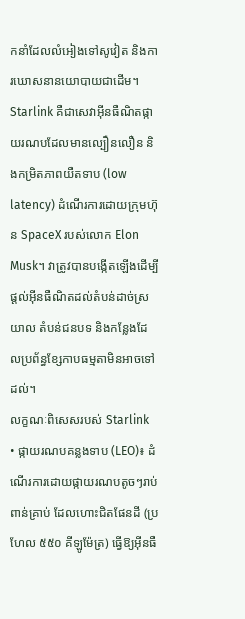កនាំដែលលំអៀងទៅសូវៀត និងការឃោសនានយោបាយជាដើម។
Starlink គឺជាសេវាអ៊ីនធឺណិតផ្កាយរណបដែលមានល្បឿនលឿន និងកម្រិតភាពយឺតទាប (low latency) ដំណើរការដោយក្រុមហ៊ុន SpaceX របស់លោក Elon Musk។ វាត្រូវបានបង្កើតឡើងដើម្បីផ្តល់អ៊ីនធឺណិតដល់តំបន់ដាច់ស្រយាល តំបន់ជនបទ និងកន្លែងដែលប្រព័ន្ធខ្សែកាបធម្មតាមិនអាចទៅដល់។
លក្ខណៈពិសេសរបស់ Starlink
• ផ្កាយរណបគន្លងទាប (LEO)៖ ដំណើរការដោយផ្កាយរណបតូចៗរាប់ពាន់គ្រាប់ ដែលហោះជិតផែនដី (ប្រហែល ៥៥០ គីឡូម៉ែត្រ) ធ្វើឱ្យអ៊ីនធឺ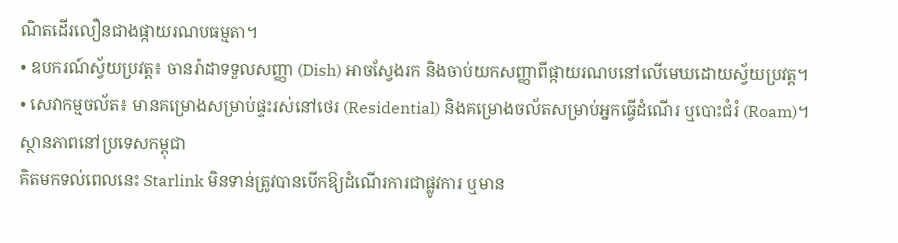ណិតដើរលឿនជាងផ្កាយរណបធម្មតា។
• ឧបករណ៍ស្វ័យប្រវត្ត៖ ចានរ៉ាដាទទួលសញ្ញា (Dish) អាចស្វែងរក និងចាប់យកសញ្ញាពីផ្កាយរណបនៅលើមេឃដោយស្វ័យប្រវត្ត។
• សេវាកម្មចល័ត៖ មានគម្រោងសម្រាប់ផ្ទះរស់នៅថេរ (Residential) និងគម្រោងចល័តសម្រាប់អ្នកធ្វើដំណើរ ឬបោះជំរំ (Roam)។
ស្ថានភាពនៅប្រទេសកម្ពុជា
គិតមកទល់ពេលនេះ Starlink មិនទាន់ត្រូវបានបើកឱ្យដំណើរការជាផ្លូវការ ឬមាន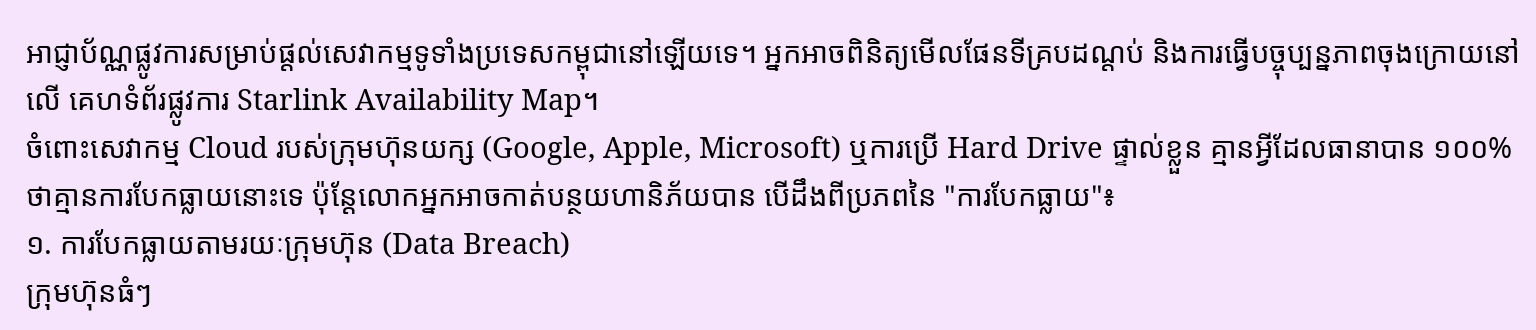អាជ្ញាប័ណ្ណផ្លូវការសម្រាប់ផ្តល់សេវាកម្មទូទាំងប្រទេសកម្ពុជានៅឡើយទេ។ អ្នកអាចពិនិត្យមើលផែនទីគ្របដណ្តប់ និងការធ្វើបច្ចុប្បន្នភាពចុងក្រោយនៅលើ គេហទំព័រផ្លូវការ Starlink Availability Map។
ចំពោះសេវាកម្ម Cloud របស់ក្រុមហ៊ុនយក្ស (Google, Apple, Microsoft) ឬការប្រើ Hard Drive ផ្ទាល់ខ្លួន គ្មានអ្វីដែលធានាបាន ១០០% ថាគ្មានការបែកធ្លាយនោះទេ ប៉ុន្តែលោកអ្នកអាចកាត់បន្ថយហានិភ័យបាន បើដឹងពីប្រភពនៃ "ការបែកធ្លាយ"៖
១. ការបែកធ្លាយតាមរយៈក្រុមហ៊ុន (Data Breach)
ក្រុមហ៊ុនធំៗ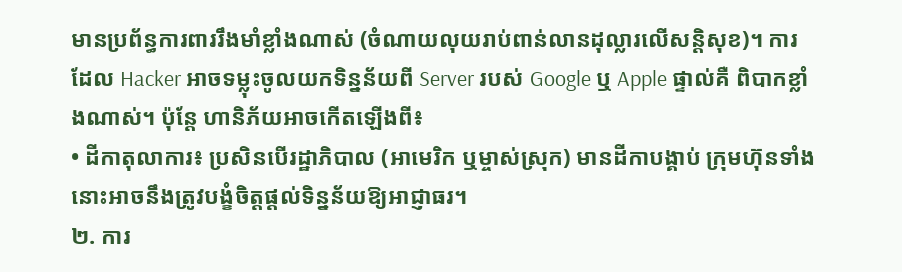មានប្រព័ន្ធការពាររឹងមាំខ្លាំងណាស់ (ចំណាយលុយរាប់ពាន់លានដុល្លារលើសន្តិសុខ)។ ការដែល Hacker អាចទម្លុះចូលយកទិន្នន័យពី Server របស់ Google ឬ Apple ផ្ទាល់គឺ ពិបាកខ្លាំងណាស់។ ប៉ុន្តែ ហានិភ័យអាចកើតឡើងពី៖
• ដីកាតុលាការ៖ ប្រសិនបើរដ្ឋាភិបាល (អាមេរិក ឬម្ចាស់ស្រុក) មានដីកាបង្គាប់ ក្រុមហ៊ុនទាំងនោះអាចនឹងត្រូវបង្ខំចិត្តផ្ដល់ទិន្នន័យឱ្យអាជ្ញាធរ។
២. ការ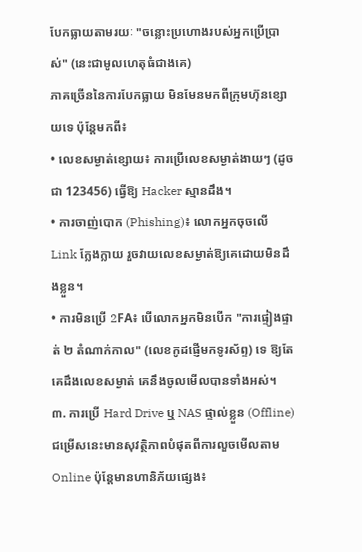បែកធ្លាយតាមរយៈ "ចន្លោះប្រហោងរបស់អ្នកប្រើប្រាស់" (នេះជាមូលហេតុធំជាងគេ)
ភាគច្រើននៃការបែកធ្លាយ មិនមែនមកពីក្រុមហ៊ុនខ្សោយទេ ប៉ុន្តែមកពី៖
• លេខសម្ងាត់ខ្សោយ៖ ការប្រើលេខសម្ងាត់ងាយៗ (ដូចជា 123456) ធ្វើឱ្យ Hacker ស្មានដឹង។
• ការចាញ់បោក (Phishing)៖ លោកអ្នកចុចលើ Link ក្លែងក្លាយ រួចវាយលេខសម្ងាត់ឱ្យគេដោយមិនដឹងខ្លួន។
• ការមិនប្រើ 2FA៖ បើលោកអ្នកមិនបើក "ការផ្ទៀងផ្ទាត់ ២ តំណាក់កាល" (លេខកូដផ្ញើមកទូរស័ព្ទ) ទេ ឱ្យតែគេដឹងលេខសម្ងាត់ គេនឹងចូលមើលបានទាំងអស់។
៣. ការប្រើ Hard Drive ឬ NAS ផ្ទាល់ខ្លួន (Offline)
ជម្រើសនេះមានសុវត្ថិភាពបំផុតពីការលួចមើលតាម Online ប៉ុន្តែមានហានិភ័យផ្សេង៖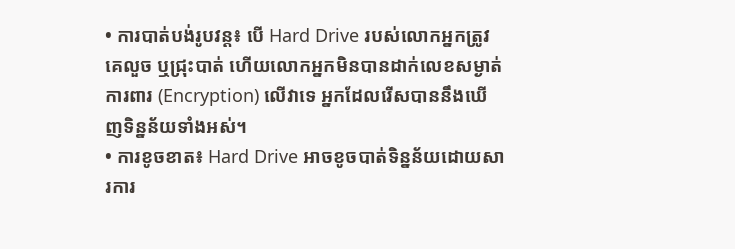• ការបាត់បង់រូបវន្ត៖ បើ Hard Drive របស់លោកអ្នកត្រូវគេលួច ឬជ្រុះបាត់ ហើយលោកអ្នកមិនបានដាក់លេខសម្ងាត់ការពារ (Encryption) លើវាទេ អ្នកដែលរើសបាននឹងឃើញទិន្នន័យទាំងអស់។
• ការខូចខាត៖ Hard Drive អាចខូចបាត់ទិន្នន័យដោយសារការ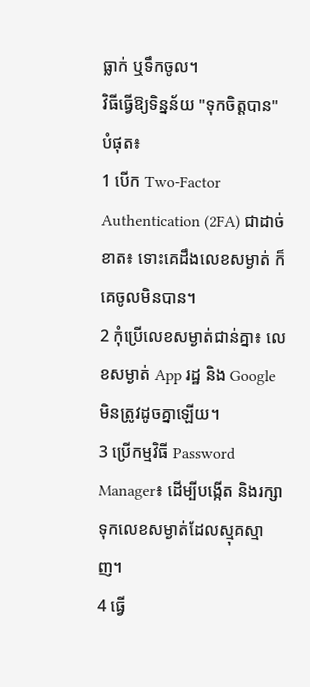ធ្លាក់ ឬទឹកចូល។
វិធីធ្វើឱ្យទិន្នន័យ "ទុកចិត្តបាន" បំផុត៖
1 បើក Two-Factor Authentication (2FA) ជាដាច់ខាត៖ ទោះគេដឹងលេខសម្ងាត់ ក៏គេចូលមិនបាន។
2 កុំប្រើលេខសម្ងាត់ជាន់គ្នា៖ លេខសម្ងាត់ App រដ្ឋ និង Google មិនត្រូវដូចគ្នាឡើយ។
3 ប្រើកម្មវិធី Password Manager៖ ដើម្បីបង្កើត និងរក្សាទុកលេខសម្ងាត់ដែលស្មុគស្មាញ។
4 ធ្វើ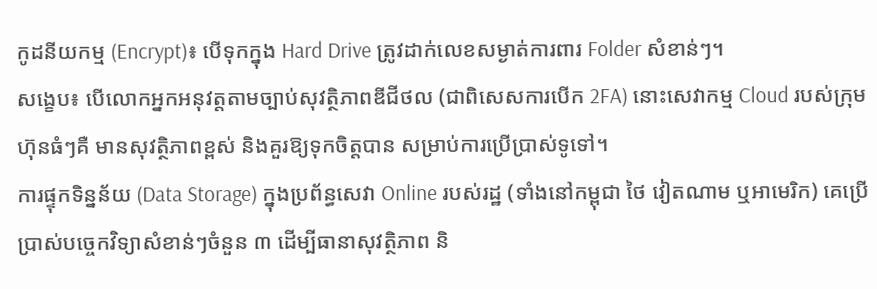កូដនីយកម្ម (Encrypt)៖ បើទុកក្នុង Hard Drive ត្រូវដាក់លេខសម្ងាត់ការពារ Folder សំខាន់ៗ។
សង្ខេប៖ បើលោកអ្នកអនុវត្តតាមច្បាប់សុវត្ថិភាពឌីជីថល (ជាពិសេសការបើក 2FA) នោះសេវាកម្ម Cloud របស់ក្រុមហ៊ុនធំៗគឺ មានសុវត្ថិភាពខ្ពស់ និងគួរឱ្យទុកចិត្តបាន សម្រាប់ការប្រើប្រាស់ទូទៅ។
ការផ្ទុកទិន្នន័យ (Data Storage) ក្នុងប្រព័ន្ធសេវា Online របស់រដ្ឋ (ទាំងនៅកម្ពុជា ថៃ វៀតណាម ឬអាមេរិក) គេប្រើប្រាស់បច្ចេកវិទ្យាសំខាន់ៗចំនួន ៣ ដើម្បីធានាសុវត្ថិភាព និ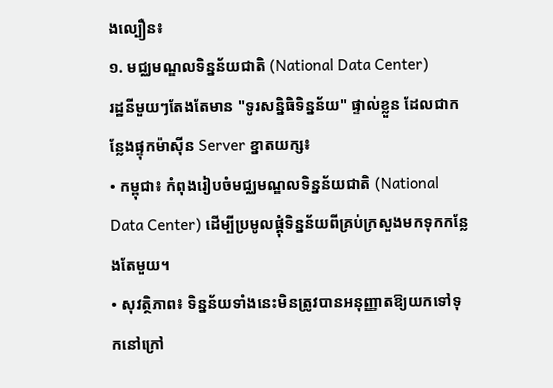ងល្បឿន៖
១. មជ្ឈមណ្ឌលទិន្នន័យជាតិ (National Data Center)
រដ្ឋនីមួយៗតែងតែមាន "ទូរសន្និធិទិន្នន័យ" ផ្ទាល់ខ្លួន ដែលជាកន្លែងផ្ទុកម៉ាស៊ីន Server ខ្នាតយក្ស៖
• កម្ពុជា៖ កំពុងរៀបចំមជ្ឈមណ្ឌលទិន្នន័យជាតិ (National Data Center) ដើម្បីប្រមូលផ្តុំទិន្នន័យពីគ្រប់ក្រសួងមកទុកកន្លែងតែមួយ។
• សុវត្ថិភាព៖ ទិន្នន័យទាំងនេះមិនត្រូវបានអនុញ្ញាតឱ្យយកទៅទុកនៅក្រៅ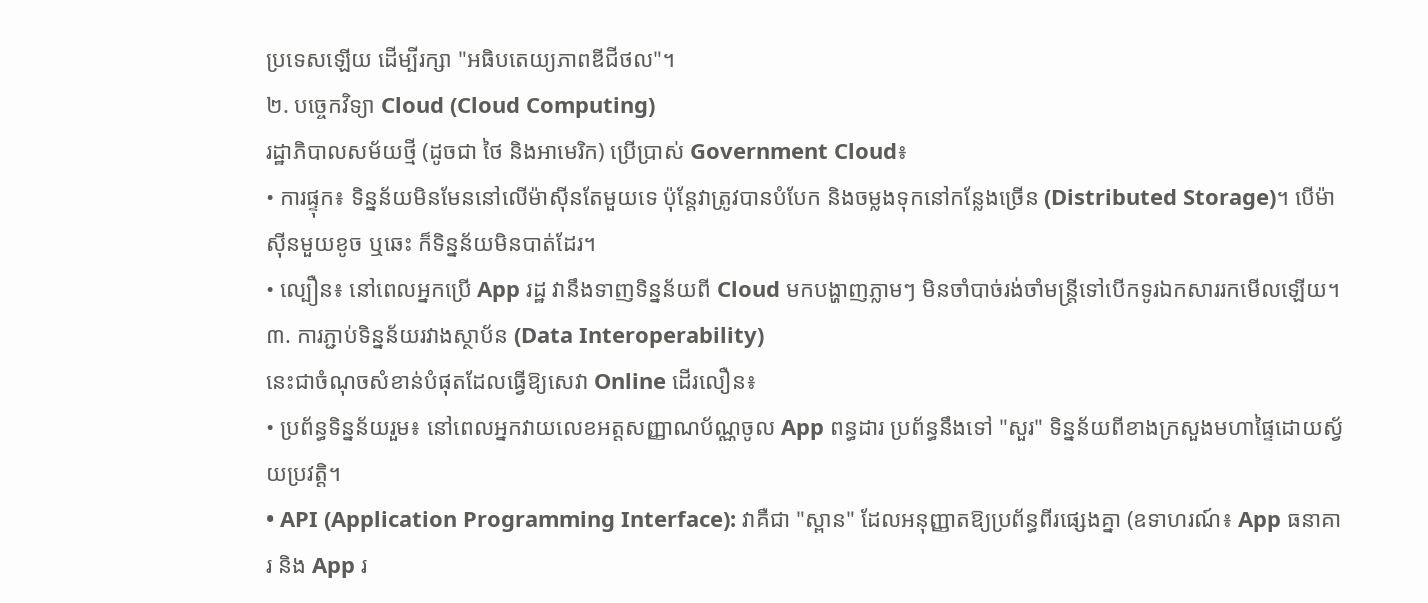ប្រទេសឡើយ ដើម្បីរក្សា "អធិបតេយ្យភាពឌីជីថល"។
២. បច្ចេកវិទ្យា Cloud (Cloud Computing)
រដ្ឋាភិបាលសម័យថ្មី (ដូចជា ថៃ និងអាមេរិក) ប្រើប្រាស់ Government Cloud៖
• ការផ្ទុក៖ ទិន្នន័យមិនមែននៅលើម៉ាស៊ីនតែមួយទេ ប៉ុន្តែវាត្រូវបានបំបែក និងចម្លងទុកនៅកន្លែងច្រើន (Distributed Storage)។ បើម៉ាស៊ីនមួយខូច ឬឆេះ ក៏ទិន្នន័យមិនបាត់ដែរ។
• ល្បឿន៖ នៅពេលអ្នកប្រើ App រដ្ឋ វានឹងទាញទិន្នន័យពី Cloud មកបង្ហាញភ្លាមៗ មិនចាំបាច់រង់ចាំមន្ត្រីទៅបើកទូរឯកសាររកមើលឡើយ។
៣. ការភ្ជាប់ទិន្នន័យរវាងស្ថាប័ន (Data Interoperability)
នេះជាចំណុចសំខាន់បំផុតដែលធ្វើឱ្យសេវា Online ដើរលឿន៖
• ប្រព័ន្ធទិន្នន័យរួម៖ នៅពេលអ្នកវាយលេខអត្តសញ្ញាណប័ណ្ណចូល App ពន្ធដារ ប្រព័ន្ធនឹងទៅ "សួរ" ទិន្នន័យពីខាងក្រសួងមហាផ្ទៃដោយស្វ័យប្រវត្តិ។
• API (Application Programming Interface): វាគឺជា "ស្ពាន" ដែលអនុញ្ញាតឱ្យប្រព័ន្ធពីរផ្សេងគ្នា (ឧទាហរណ៍៖ App ធនាគារ និង App រ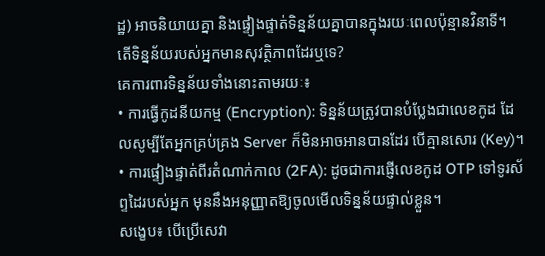ដ្ឋ) អាចនិយាយគ្នា និងផ្ទៀងផ្ទាត់ទិន្នន័យគ្នាបានក្នុងរយៈពេលប៉ុន្មានវិនាទី។
តើទិន្នន័យរបស់អ្នកមានសុវត្ថិភាពដែរឬទេ?
គេការពារទិន្នន័យទាំងនោះតាមរយៈ៖
• ការធ្វើកូដនីយកម្ម (Encryption): ទិន្នន័យត្រូវបានបំប្លែងជាលេខកូដ ដែលសូម្បីតែអ្នកគ្រប់គ្រង Server ក៏មិនអាចអានបានដែរ បើគ្មានសោរ (Key)។
• ការផ្ទៀងផ្ទាត់ពីរតំណាក់កាល (2FA): ដូចជាការផ្ញើលេខកូដ OTP ទៅទូរស័ព្ទដៃរបស់អ្នក មុននឹងអនុញ្ញាតឱ្យចូលមើលទិន្នន័យផ្ទាល់ខ្លួន។
សង្ខេប៖ បើប្រើសេវា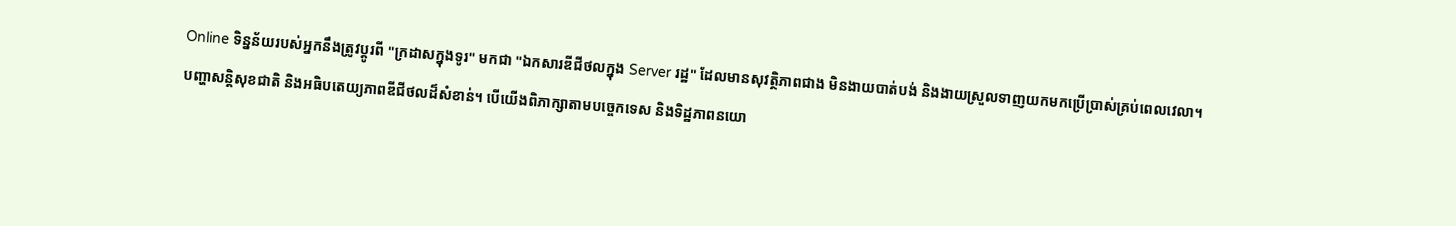Online ទិន្នន័យរបស់អ្នកនឹងត្រូវប្តូរពី "ក្រដាសក្នុងទូរ" មកជា "ឯកសារឌីជីថលក្នុង Server រដ្ឋ" ដែលមានសុវត្ថិភាពជាង មិនងាយបាត់បង់ និងងាយស្រួលទាញយកមកប្រើប្រាស់គ្រប់ពេលវេលា។
បញ្ហាសន្តិសុខជាតិ និងអធិបតេយ្យភាពឌីជីថលដ៏សំខាន់។ បើយើងពិភាក្សាតាមបច្ចេកទេស និងទិដ្ឋភាពនយោ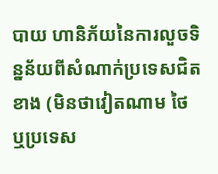បាយ ហានិភ័យនៃការលួចទិន្នន័យពីសំណាក់ប្រទេសជិតខាង (មិនថាវៀតណាម ថៃ ឬប្រទេស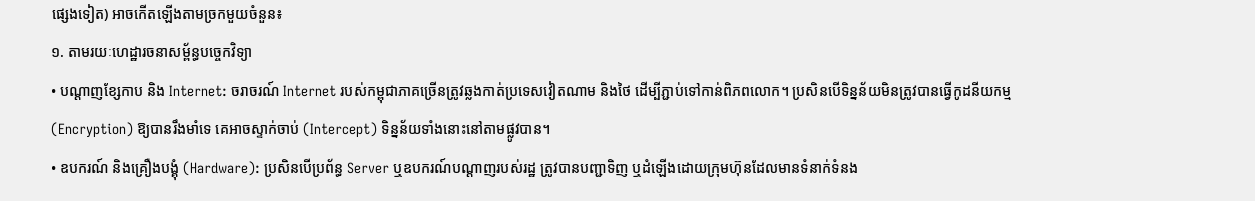ផ្សេងទៀត) អាចកើតឡើងតាមច្រកមួយចំនួន៖
១. តាមរយៈហេដ្ឋារចនាសម្ព័ន្ធបច្ចេកវិទ្យា
• បណ្តាញខ្សែកាប និង Internet: ចរាចរណ៍ Internet របស់កម្ពុជាភាគច្រើនត្រូវឆ្លងកាត់ប្រទេសវៀតណាម និងថៃ ដើម្បីភ្ជាប់ទៅកាន់ពិភពលោក។ ប្រសិនបើទិន្នន័យមិនត្រូវបានធ្វើកូដនីយកម្ម (Encryption) ឱ្យបានរឹងមាំទេ គេអាចស្ទាក់ចាប់ (Intercept) ទិន្នន័យទាំងនោះនៅតាមផ្លូវបាន។
• ឧបករណ៍ និងគ្រឿងបង្គុំ (Hardware): ប្រសិនបើប្រព័ន្ធ Server ឬឧបករណ៍បណ្តាញរបស់រដ្ឋ ត្រូវបានបញ្ជាទិញ ឬដំឡើងដោយក្រុមហ៊ុនដែលមានទំនាក់ទំនង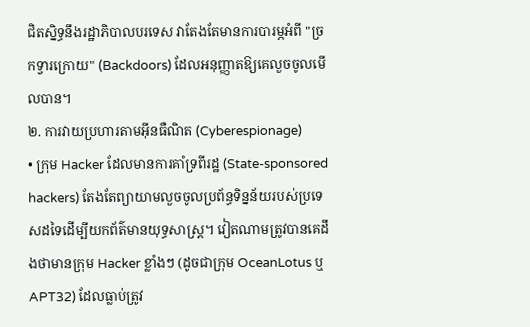ជិតស្និទ្ធនឹងរដ្ឋាភិបាលបរទេស វាតែងតែមានការបារម្ភអំពី "ច្រកទ្វារក្រោយ" (Backdoors) ដែលអនុញ្ញាតឱ្យគេលួចចូលមើលបាន។
២. ការវាយប្រហារតាមអ៊ីនធឺណិត (Cyberespionage)
• ក្រុម Hacker ដែលមានការគាំទ្រពីរដ្ឋ (State-sponsored hackers) តែងតែព្យាយាមលួចចូលប្រព័ន្ធទិន្នន័យរបស់ប្រទេសដទៃដើម្បីយកព័ត៌មានយុទ្ធសាស្ត្រ។ វៀតណាមត្រូវបានគេដឹងថាមានក្រុម Hacker ខ្លាំងៗ (ដូចជាក្រុម OceanLotus ឬ APT32) ដែលធ្លាប់ត្រូវ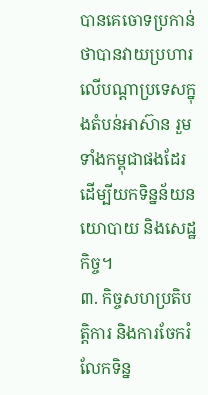បានគេចោទប្រកាន់ថាបានវាយប្រហារលើបណ្តាប្រទេសក្នុងតំបន់អាស៊ាន រួមទាំងកម្ពុជាផងដែរ ដើម្បីយកទិន្នន័យនយោបាយ និងសេដ្ឋកិច្ច។
៣. កិច្ចសហប្រតិបត្តិការ និងការចែករំលែកទិន្ន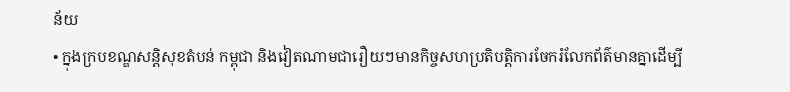ន័យ
• ក្នុងក្របខណ្ឌសន្តិសុខតំបន់ កម្ពុជា និងវៀតណាមជារឿយៗមានកិច្ចសហប្រតិបត្តិការចែករំលែកព័ត៌មានគ្នាដើម្បី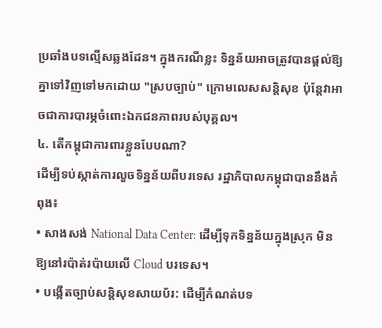ប្រឆាំងបទល្មើសឆ្លងដែន។ ក្នុងករណីខ្លះ ទិន្នន័យអាចត្រូវបានផ្ដល់ឱ្យគ្នាទៅវិញទៅមកដោយ "ស្របច្បាប់" ក្រោមលេសសន្តិសុខ ប៉ុន្តែវាអាចជាការបារម្ភចំពោះឯកជនភាពរបស់បុគ្គល។
៤. តើកម្ពុជាការពារខ្លួនបែបណា?
ដើម្បីទប់ស្កាត់ការលួចទិន្នន័យពីបរទេស រដ្ឋាភិបាលកម្ពុជាបាននឹងកំពុង៖
• សាងសង់ National Data Center: ដើម្បីទុកទិន្នន័យក្នុងស្រុក មិនឱ្យនៅរប៉ាត់រប៉ាយលើ Cloud បរទេស។
• បង្កើតច្បាប់សន្តិសុខសាយប័រ: ដើម្បីកំណត់បទ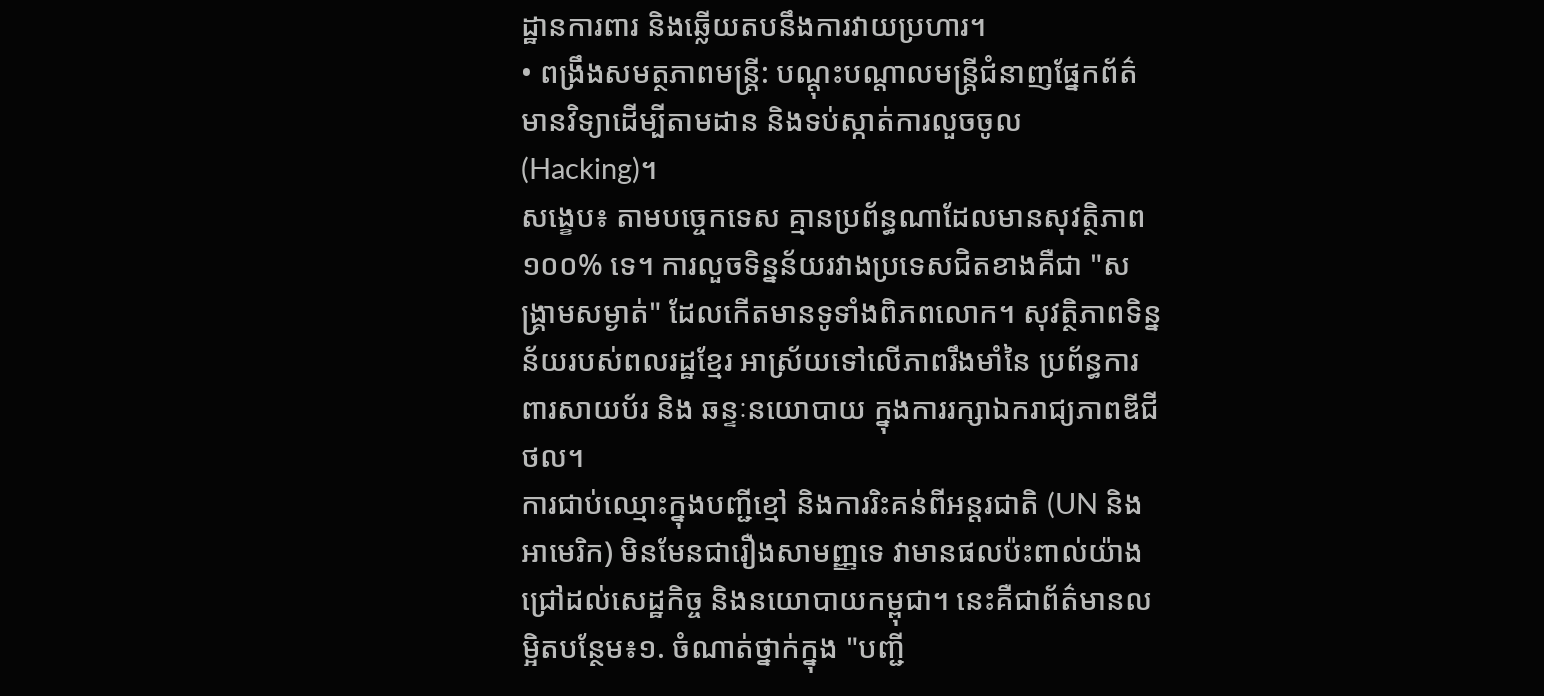ដ្ឋានការពារ និងឆ្លើយតបនឹងការវាយប្រហារ។
• ពង្រឹងសមត្ថភាពមន្ត្រី: បណ្តុះបណ្តាលមន្ត្រីជំនាញផ្នែកព័ត៌មានវិទ្យាដើម្បីតាមដាន និងទប់ស្កាត់ការលួចចូល (Hacking)។
សង្ខេប៖ តាមបច្ចេកទេស គ្មានប្រព័ន្ធណាដែលមានសុវត្ថិភាព ១០០% ទេ។ ការលួចទិន្នន័យរវាងប្រទេសជិតខាងគឺជា "សង្គ្រាមសម្ងាត់" ដែលកើតមានទូទាំងពិភពលោក។ សុវត្ថិភាពទិន្នន័យរបស់ពលរដ្ឋខ្មែរ អាស្រ័យទៅលើភាពរឹងមាំនៃ ប្រព័ន្ធការពារសាយប័រ និង ឆន្ទៈនយោបាយ ក្នុងការរក្សាឯករាជ្យភាពឌីជីថល។
ការជាប់ឈ្មោះក្នុងបញ្ជីខ្មៅ និងការរិះគន់ពីអន្តរជាតិ (UN និងអាមេរិក) មិនមែនជារឿងសាមញ្ញទេ វាមានផលប៉ះពាល់យ៉ាងជ្រៅដល់សេដ្ឋកិច្ច និងនយោបាយកម្ពុជា។ នេះគឺជាព័ត៌មានលម្អិតបន្ថែម៖១. ចំណាត់ថ្នាក់ក្នុង "បញ្ជី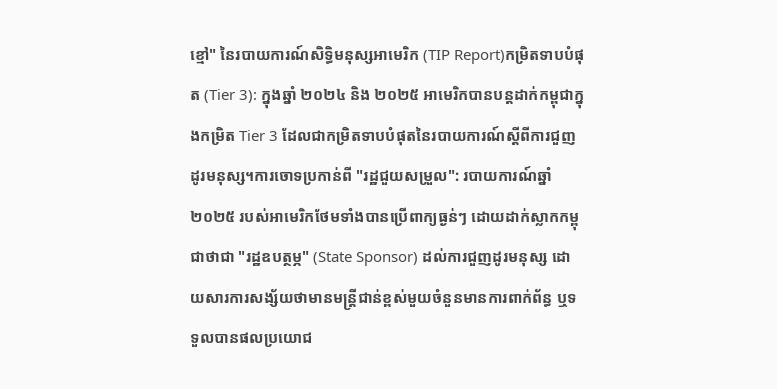ខ្មៅ" នៃរបាយការណ៍សិទ្ធិមនុស្សអាមេរិក (TIP Report)កម្រិតទាបបំផុត (Tier 3): ក្នុងឆ្នាំ ២០២៤ និង ២០២៥ អាមេរិកបានបន្តដាក់កម្ពុជាក្នុងកម្រិត Tier 3 ដែលជាកម្រិតទាបបំផុតនៃរបាយការណ៍ស្ដីពីការជួញដូរមនុស្ស។ការចោទប្រកាន់ពី "រដ្ឋជួយសម្រួល": របាយការណ៍ឆ្នាំ ២០២៥ របស់អាមេរិកថែមទាំងបានប្រើពាក្យធ្ងន់ៗ ដោយដាក់ស្លាកកម្ពុជាថាជា "រដ្ឋឧបត្ថម្ភ" (State Sponsor) ដល់ការជួញដូរមនុស្ស ដោយសារការសង្ស័យថាមានមន្ត្រីជាន់ខ្ពស់មួយចំនួនមានការពាក់ព័ន្ធ ឬទទួលបានផលប្រយោជ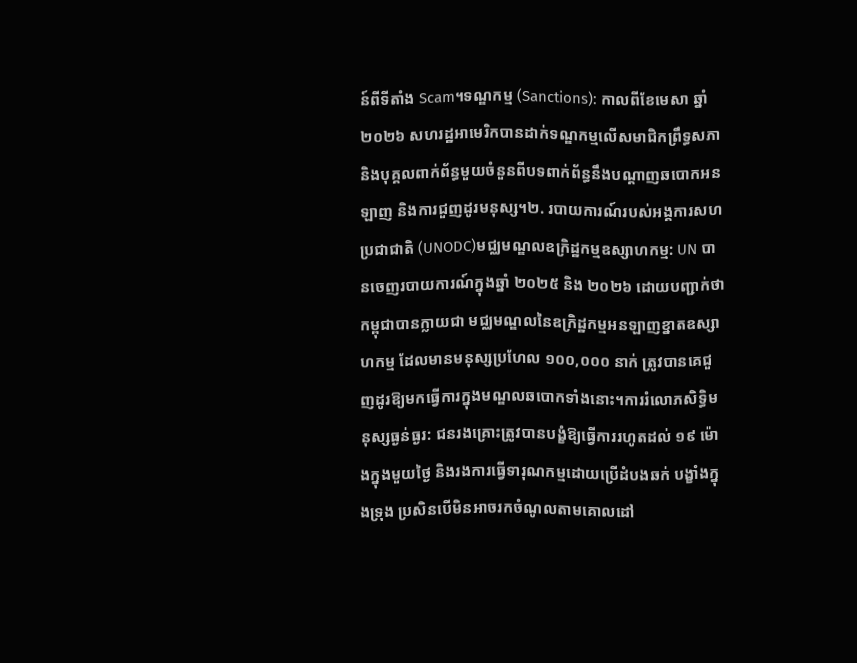ន៍ពីទីតាំង Scam។ទណ្ឌកម្ម (Sanctions): កាលពីខែមេសា ឆ្នាំ ២០២៦ សហរដ្ឋអាមេរិកបានដាក់ទណ្ឌកម្មលើសមាជិកព្រឹទ្ធសភា និងបុគ្គលពាក់ព័ន្ធមួយចំនួនពីបទពាក់ព័ន្ធនឹងបណ្តាញឆបោកអនឡាញ និងការជួញដូរមនុស្ស។២. របាយការណ៍របស់អង្គការសហប្រជាជាតិ (UNODC)មជ្ឈមណ្ឌលឧក្រិដ្ឋកម្មឧស្សាហកម្ម: UN បានចេញរបាយការណ៍ក្នុងឆ្នាំ ២០២៥ និង ២០២៦ ដោយបញ្ជាក់ថា កម្ពុជាបានក្លាយជា មជ្ឈមណ្ឌលនៃឧក្រិដ្ឋកម្មអនឡាញខ្នាតឧស្សាហកម្ម ដែលមានមនុស្សប្រហែល ១០០,០០០ នាក់ ត្រូវបានគេជួញដូរឱ្យមកធ្វើការក្នុងមណ្ឌលឆបោកទាំងនោះ។ការរំលោភសិទ្ធិមនុស្សធ្ងន់ធ្ងរ: ជនរងគ្រោះត្រូវបានបង្ខំឱ្យធ្វើការរហូតដល់ ១៩ ម៉ោងក្នុងមួយថ្ងៃ និងរងការធ្វើទារុណកម្មដោយប្រើដំបងឆក់ បង្ខាំងក្នុងទ្រុង ប្រសិនបើមិនអាចរកចំណូលតាមគោលដៅ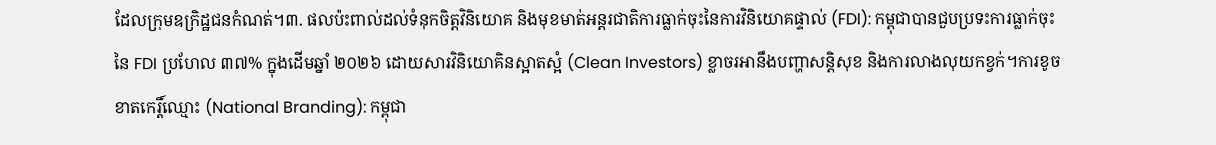ដែលក្រុមឧក្រិដ្ឋជនកំណត់។៣. ផលប៉ះពាល់ដល់ទំនុកចិត្តវិនិយោគ និងមុខមាត់អន្តរជាតិការធ្លាក់ចុះនៃការវិនិយោគផ្ទាល់ (FDI): កម្ពុជាបានជួបប្រទះការធ្លាក់ចុះនៃ FDI ប្រហែល ៣៧% ក្នុងដើមឆ្នាំ ២០២៦ ដោយសារវិនិយោគិនស្អាតស្អំ (Clean Investors) ខ្លាចរអានឹងបញ្ហាសន្តិសុខ និងការលាងលុយកខ្វក់។ការខូចខាតកេរ្តិ៍ឈ្មោះ (National Branding): កម្ពុជា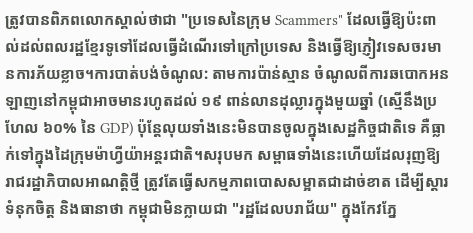ត្រូវបានពិភពលោកស្គាល់ថាជា "ប្រទេសនៃក្រុម Scammers" ដែលធ្វើឱ្យប៉ះពាល់ដល់ពលរដ្ឋខ្មែរទូទៅដែលធ្វើដំណើរទៅក្រៅប្រទេស និងធ្វើឱ្យភ្ញៀវទេសចរមានការភ័យខ្លាច។ការបាត់បង់ចំណូល: តាមការប៉ាន់ស្មាន ចំណូលពីការឆបោកអនឡាញនៅកម្ពុជាអាចមានរហូតដល់ ១៩ ពាន់លានដុល្លារក្នុងមួយឆ្នាំ (ស្មើនឹងប្រហែល ៦០% នៃ GDP) ប៉ុន្តែលុយទាំងនេះមិនបានចូលក្នុងសេដ្ឋកិច្ចជាតិទេ គឺធ្លាក់ទៅក្នុងដៃក្រុមម៉ាហ្វីយ៉ាអន្តរជាតិ។សរុបមក សម្ពាធទាំងនេះហើយដែលរុញឱ្យរាជរដ្ឋាភិបាលអាណត្តិថ្មី ត្រូវតែធ្វើសកម្មភាពបោសសម្អាតជាដាច់ខាត ដើម្បីស្ដារទំនុកចិត្ត និងធានាថា កម្ពុជាមិនក្លាយជា "រដ្ឋដែលបរាជ័យ" ក្នុងកែវភ្នែ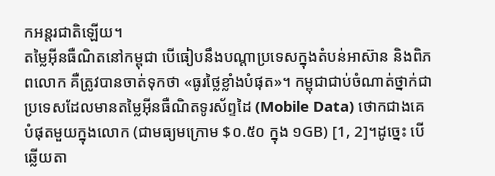កអន្តរជាតិឡើយ។
តម្លៃអ៊ីនធឺណិតនៅកម្ពុជា បើធៀបនឹងបណ្តាប្រទេសក្នុងតំបន់អាស៊ាន និងពិភពលោក គឺត្រូវបានចាត់ទុកថា «ធូរថ្លៃខ្លាំងបំផុត»។ កម្ពុជាជាប់ចំណាត់ថ្នាក់ជាប្រទេសដែលមានតម្លៃអ៊ីនធឺណិតទូរស័ព្ទដៃ (Mobile Data) ថោកជាងគេបំផុតមួយក្នុងលោក (ជាមធ្យមក្រោម $០.៥០ ក្នុង ១GB) [1, 2]។ដូច្នេះ បើឆ្លើយតា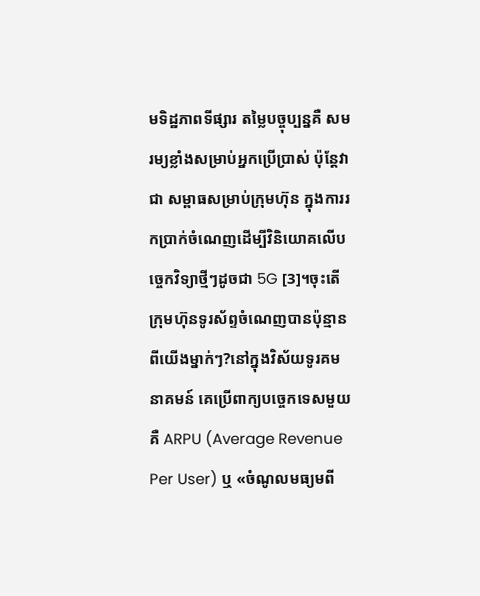មទិដ្ឋភាពទីផ្សារ តម្លៃបច្ចុប្បន្នគឺ សមរម្យខ្លាំងសម្រាប់អ្នកប្រើប្រាស់ ប៉ុន្តែវាជា សម្ពាធសម្រាប់ក្រុមហ៊ុន ក្នុងការរកប្រាក់ចំណេញដើម្បីវិនិយោគលើបច្ចេកវិទ្យាថ្មីៗដូចជា 5G [3]។ចុះតើក្រុមហ៊ុនទូរស័ព្ទចំណេញបានប៉ុន្មានពីយើងម្នាក់ៗ?នៅក្នុងវិស័យទូរគមនាគមន៍ គេប្រើពាក្យបច្ចេកទេសមួយគឺ ARPU (Average Revenue Per User) ឬ «ចំណូលមធ្យមពី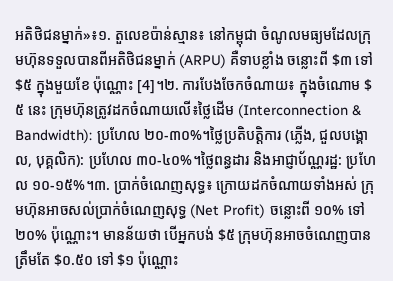អតិថិជនម្នាក់»៖១. តួលេខប៉ាន់ស្មាន៖ នៅកម្ពុជា ចំណូលមធ្យមដែលក្រុមហ៊ុនទទួលបានពីអតិថិជនម្នាក់ (ARPU) គឺទាបខ្លាំង ចន្លោះពី $៣ ទៅ $៥ ក្នុងមួយខែ ប៉ុណ្ណោះ [4]។២. ការបែងចែកចំណាយ៖ ក្នុងចំណោម $៥ នេះ ក្រុមហ៊ុនត្រូវដកចំណាយលើ៖ថ្លៃដើម (Interconnection & Bandwidth): ប្រហែល ២០-៣០%។ថ្លៃប្រតិបត្តិការ (ភ្លើង, ជួលបង្គោល, បុគ្គលិក): ប្រហែល ៣០-៤០%។ថ្លៃពន្ធដារ និងអាជ្ញាប័ណ្ណរដ្ឋ: ប្រហែល ១០-១៥%។៣. ប្រាក់ចំណេញសុទ្ធ៖ ក្រោយដកចំណាយទាំងអស់ ក្រុមហ៊ុនអាចសល់ប្រាក់ចំណេញសុទ្ធ (Net Profit) ចន្លោះពី ១០% ទៅ ២០% ប៉ុណ្ណោះ។ មានន័យថា បើអ្នកបង់ $៥ ក្រុមហ៊ុនអាចចំណេញបានត្រឹមតែ $០.៥០ ទៅ $១ ប៉ុណ្ណោះ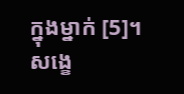ក្នុងម្នាក់ [5]។សង្ខេ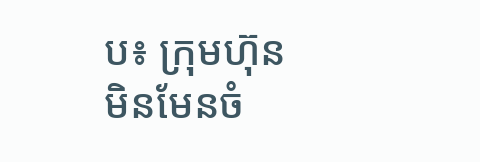ប៖ ក្រុមហ៊ុនមិនមែនចំ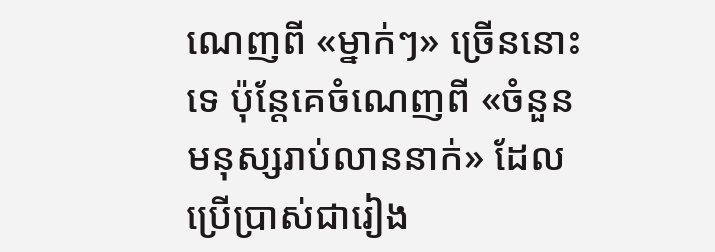ណេញពី «ម្នាក់ៗ» ច្រើននោះទេ ប៉ុន្តែគេចំណេញពី «ចំនួនមនុស្សរាប់លាននាក់» ដែលប្រើប្រាស់ជារៀង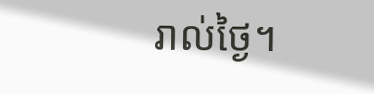រាល់ថ្ងៃ។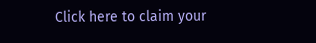Click here to claim your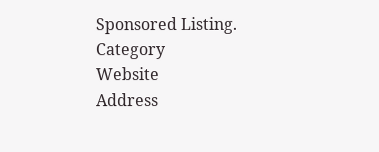Sponsored Listing.
Category
Website
Address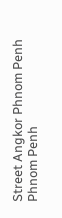Street Angkor Phnom Penh
Phnom Penh